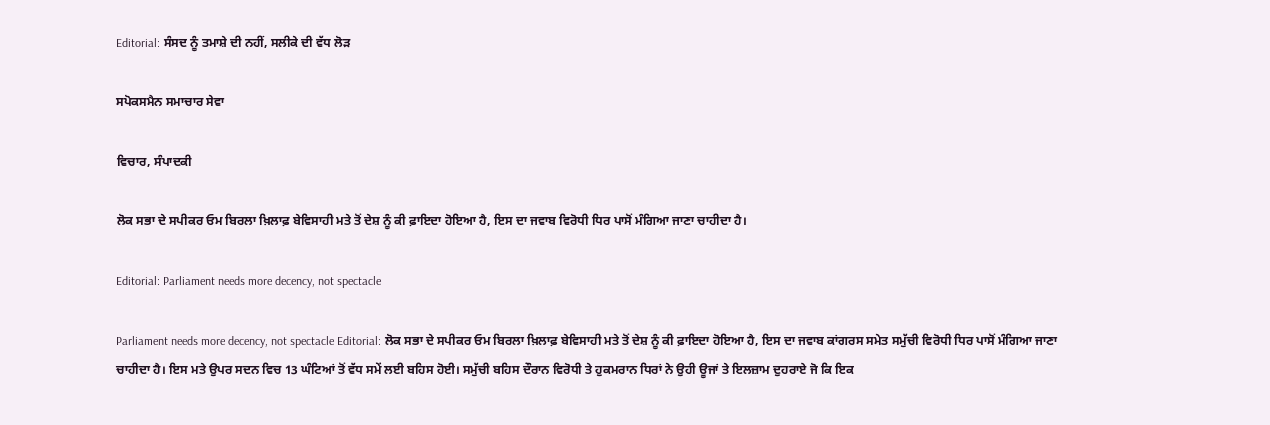Editorial: ਸੰਸਦ ਨੂੰ ਤਮਾਸ਼ੇ ਦੀ ਨਹੀਂ, ਸਲੀਕੇ ਦੀ ਵੱਧ ਲੋੜ

ਸਪੋਕਸਮੈਨ ਸਮਾਚਾਰ ਸੇਵਾ

ਵਿਚਾਰ, ਸੰਪਾਦਕੀ

ਲੋਕ ਸਭਾ ਦੇ ਸਪੀਕਰ ਓਮ ਬਿਰਲਾ ਖ਼ਿਲਾਫ਼ ਬੇਵਿਸਾਹੀ ਮਤੇ ਤੋਂ ਦੇਸ਼ ਨੂੰ ਕੀ ਫ਼ਾਇਦਾ ਹੋਇਆ ਹੈ, ਇਸ ਦਾ ਜਵਾਬ ਵਿਰੋਧੀ ਧਿਰ ਪਾਸੋਂ ਮੰਗਿਆ ਜਾਣਾ ਚਾਹੀਦਾ ਹੈ।

Editorial: Parliament needs more decency, not spectacle

Parliament needs more decency, not spectacle Editorial: ਲੋਕ ਸਭਾ ਦੇ ਸਪੀਕਰ ਓਮ ਬਿਰਲਾ ਖ਼ਿਲਾਫ਼ ਬੇਵਿਸਾਹੀ ਮਤੇ ਤੋਂ ਦੇਸ਼ ਨੂੰ ਕੀ ਫ਼ਾਇਦਾ ਹੋਇਆ ਹੈ, ਇਸ ਦਾ ਜਵਾਬ ਕਾਂਗਰਸ ਸਮੇਤ ਸਮੁੱਚੀ ਵਿਰੋਧੀ ਧਿਰ ਪਾਸੋਂ ਮੰਗਿਆ ਜਾਣਾ ਚਾਹੀਦਾ ਹੈ। ਇਸ ਮਤੇ ਉਪਰ ਸਦਨ ਵਿਚ 13 ਘੰਟਿਆਂ ਤੋਂ ਵੱਧ ਸਮੇਂ ਲਈ ਬਹਿਸ ਹੋਈ। ਸਮੁੱਚੀ ਬਹਿਸ ਦੌਰਾਨ ਵਿਰੋਧੀ ਤੇ ਹੁਕਮਰਾਨ ਧਿਰਾਂ ਨੇ ਉਹੀ ਊਜਾਂ ਤੇ ਇਲਜ਼ਾਮ ਦੁਹਰਾਏ ਜੋ ਕਿ ਇਕ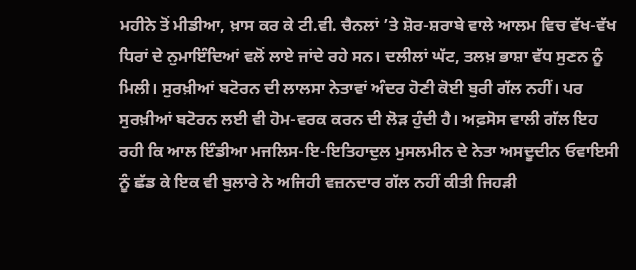ਮਹੀਨੇ ਤੋਂ ਮੀਡੀਆ, ਖ਼ਾਸ ਕਰ ਕੇ ਟੀ.ਵੀ. ਚੈਨਲਾਂ ’ਤੇ ਸ਼ੋਰ-ਸ਼ਰਾਬੇ ਵਾਲੇ ਆਲਮ ਵਿਚ ਵੱਖ-ਵੱਖ ਧਿਰਾਂ ਦੇ ਨੁਮਾਇੰਦਿਆਂ ਵਲੋਂ ਲਾਏ ਜਾਂਦੇ ਰਹੇ ਸਨ। ਦਲੀਲਾਂ ਘੱਟ, ਤਲਖ਼ ਭਾਸ਼ਾ ਵੱਧ ਸੁਣਨ ਨੂੰ ਮਿਲੀ। ਸੁਰਖ਼ੀਆਂ ਬਟੋਰਨ ਦੀ ਲਾਲਸਾ ਨੇਤਾਵਾਂ ਅੰਦਰ ਹੋਣੀ ਕੋਈ ਬੁਰੀ ਗੱਲ ਨਹੀਂ। ਪਰ ਸੁਰਖ਼ੀਆਂ ਬਟੋਰਨ ਲਈ ਵੀ ਹੋਮ-ਵਰਕ ਕਰਨ ਦੀ ਲੋੜ ਹੁੰਦੀ ਹੈ। ਅਫ਼ਸੋਸ ਵਾਲੀ ਗੱਲ ਇਹ ਰਹੀ ਕਿ ਆਲ ਇੰਡੀਆ ਮਜਲਿਸ-ਇ-ਇਤਿਹਾਦੁਲ ਮੁਸਲਮੀਨ ਦੇ ਨੇਤਾ ਅਸਦੂਦੀਨ ਓਵਾਇਸੀ ਨੂੰ ਛੱਡ ਕੇ ਇਕ ਵੀ ਬੁਲਾਰੇ ਨੇ ਅਜਿਹੀ ਵਜ਼ਨਦਾਰ ਗੱਲ ਨਹੀਂ ਕੀਤੀ ਜਿਹੜੀ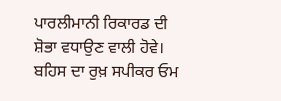ਪਾਰਲੀਮਾਨੀ ਰਿਕਾਰਡ ਦੀ ਸ਼ੋਭਾ ਵਧਾਉਣ ਵਾਲੀ ਹੋਵੇ। ਬਹਿਸ ਦਾ ਰੁਖ਼ ਸਪੀਕਰ ਓਮ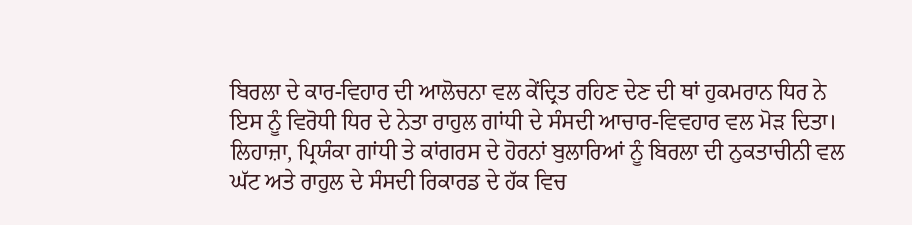ਬਿਰਲਾ ਦੇ ਕਾਰ-ਵਿਹਾਰ ਦੀ ਆਲੋਚਨਾ ਵਲ ਕੇਂਦ੍ਰਿਤ ਰਹਿਣ ਦੇਣ ਦੀ ਥਾਂ ਹੁਕਮਰਾਨ ਧਿਰ ਨੇ ਇਸ ਨੂੰ ਵਿਰੋਧੀ ਧਿਰ ਦੇ ਨੇਤਾ ਰਾਹੁਲ ਗਾਂਧੀ ਦੇ ਸੰਸਦੀ ਆਚਾਰ-ਵਿਵਹਾਰ ਵਲ ਮੋੜ ਦਿਤਾ। ਲਿਹਾਜ਼ਾ, ਪ੍ਰਿਯੰਕਾ ਗਾਂਧੀ ਤੇ ਕਾਂਗਰਸ ਦੇ ਹੋਰਨਾਂ ਬੁਲਾਰਿਆਂ ਨੂੰ ਬਿਰਲਾ ਦੀ ਨੁਕਤਾਚੀਨੀ ਵਲ ਘੱਟ ਅਤੇ ਰਾਹੁਲ ਦੇ ਸੰਸਦੀ ਰਿਕਾਰਡ ਦੇ ਹੱਕ ਵਿਚ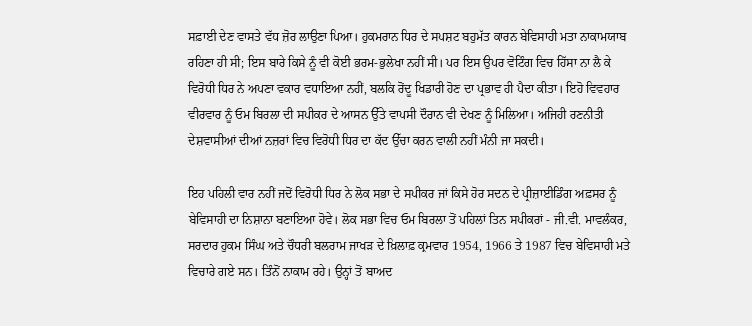ਸਫ਼ਾਈ ਦੇਣ ਵਾਸਤੇ ਵੱਧ ਜ਼ੋਰ ਲਾਉਣਾ ਪਿਆ। ਹੁਕਮਰਾਨ ਧਿਰ ਦੇ ਸਪਸ਼ਟ ਬਹੁਮੱਤ ਕਾਰਨ ਬੇਵਿਸਾਹੀ ਮਤਾ ਨਾਕਾਮਯਾਬ ਰਹਿਣਾ ਹੀ ਸੀ; ਇਸ ਬਾਰੇ ਕਿਸੇ ਨੂੰ ਵੀ ਕੋਈ ਭਰਮ-ਭੁਲੇਖਾ ਨਹੀਂ ਸੀ। ਪਰ ਇਸ ਉਪਰ ਵੋਟਿੰਗ ਵਿਚ ਹਿੱਸਾ ਨਾ ਲੈ ਕੇ ਵਿਰੋਧੀ ਧਿਰ ਨੇ ਅਪਣਾ ਵਕਾਰ ਵਧਾਇਆ ਨਹੀਂ, ਬਲਕਿ ਰੋਂਦੂ ਖਿਡਾਰੀ ਹੋਣ ਦਾ ਪ੍ਰਭਾਵ ਹੀ ਪੈਦਾ ਕੀਤਾ। ਇਹੋ ਵਿਵਹਾਰ ਵੀਰਵਾਰ ਨੂੰ ਓਮ ਬਿਰਲਾ ਦੀ ਸਪੀਕਰ ਦੇ ਆਸਨ ਉੱਤੇ ਵਾਪਸੀ ਦੌਰਾਨ ਵੀ ਦੇਖਣ ਨੂੰ ਮਿਲਿਆ। ਅਜਿਹੀ ਰਣਨੀਤੀ ਦੇਸ਼ਵਾਸੀਆਂ ਦੀਆਂ ਨਜ਼ਰਾਂ ਵਿਚ ਵਿਰੋਧੀ ਧਿਰ ਦਾ ਕੱਦ ਉੱਚਾ ਕਰਨ ਵਾਲੀ ਨਹੀਂ ਮੰਨੀ ਜਾ ਸਕਦੀ।

ਇਹ ਪਹਿਲੀ ਵਾਰ ਨਹੀਂ ਜਦੋਂ ਵਿਰੋਧੀ ਧਿਰ ਨੇ ਲੋਕ ਸਭਾ ਦੇ ਸਪੀਕਰ ਜਾਂ ਕਿਸੇ ਹੋਰ ਸਦਨ ਦੇ ਪ੍ਰੀਜ਼ਾਈਡਿੰਗ ਅਫ਼ਸਰ ਨੂੰ ਬੇਵਿਸਾਹੀ ਦਾ ਨਿਸ਼ਾਨਾ ਬਣਾਇਆ ਹੋਵੇ। ਲੋਕ ਸਭਾ ਵਿਚ ਓਮ ਬਿਰਲਾ ਤੋਂ ਪਹਿਲਾਂ ਤਿਨ ਸਪੀਕਰਾਂ - ਜੀ.ਵੀ. ਮਾਵਲੰਕਰ, ਸਰਦਾਰ ਹੁਕਮ ਸਿੰਘ ਅਤੇ ਚੌਧਰੀ ਬਲਰਾਮ ਜਾਖੜ ਦੇ ਖ਼ਿਲਾਫ਼ ਕ੍ਰਮਵਾਰ 1954, 1966 ਤੇ 1987 ਵਿਚ ਬੇਵਿਸਾਹੀ ਮਤੇ ਵਿਚਾਰੇ ਗਏ ਸਨ। ਤਿੰਨੋਂ ਨਾਕਾਮ ਰਹੇ। ਉਨ੍ਹਾਂ ਤੋਂ ਬਾਅਦ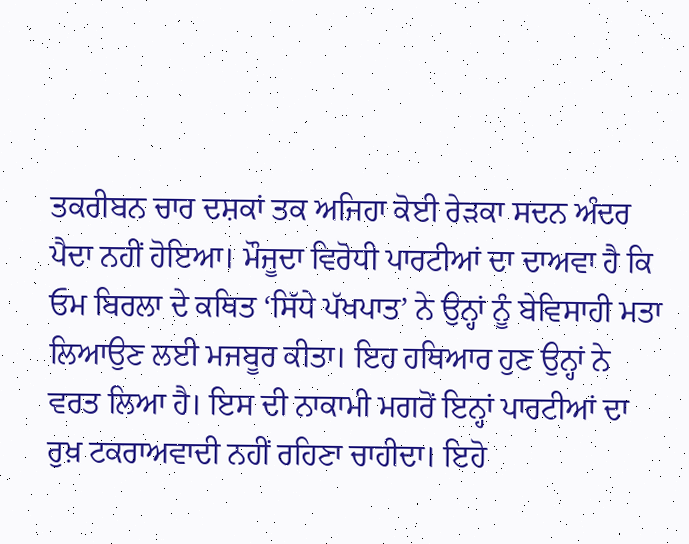ਤਕਰੀਬਨ ਚਾਰ ਦਸ਼ਕਾਂ ਤਕ ਅਜਿਹਾ ਕੋਈ ਰੇੜਕਾ ਸਦਨ ਅੰਦਰ ਪੈਦਾ ਨਹੀਂ ਹੋਇਆ। ਮੌਜੂਦਾ ਵਿਰੋਧੀ ਪਾਰਟੀਆਂ ਦਾ ਦਾਅਵਾ ਹੈ ਕਿ ਓਮ ਬਿਰਲਾ ਦੇ ਕਥਿਤ ‘ਸਿੱਧੇ ਪੱਖਪਾਤ’ ਨੇ ਉਨ੍ਹਾਂ ਨੂੰ ਬੇਵਿਸਾਹੀ ਮਤਾ ਲਿਆਉਣ ਲਈ ਮਜਬੂਰ ਕੀਤਾ। ਇਹ ਹਥਿਆਰ ਹੁਣ ਉਨ੍ਹਾਂ ਨੇ ਵਰਤ ਲਿਆ ਹੈ। ਇਸ ਦੀ ਨਾਕਾਮੀ ਮਗਰੋਂ ਇਨ੍ਹਾਂ ਪਾਰਟੀਆਂ ਦਾ ਰੁਖ਼ ਟਕਰਾਅਵਾਦੀ ਨਹੀਂ ਰਹਿਣਾ ਚਾਹੀਦਾ। ਇਹੋ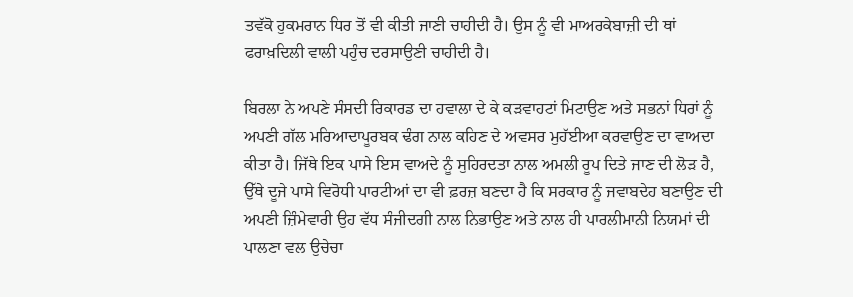ਤਵੱਕੋ ਹੁਕਮਰਾਨ ਧਿਰ ਤੋਂ ਵੀ ਕੀਤੀ ਜਾਣੀ ਚਾਹੀਦੀ ਹੈ। ਉਸ ਨੂੰ ਵੀ ਮਾਅਰਕੇਬਾਜ਼ੀ ਦੀ ਥਾਂ ਫਰਾਖ਼ਦਿਲੀ ਵਾਲੀ ਪਹੁੰਚ ਦਰਸਾਉਣੀ ਚਾਹੀਦੀ ਹੈ।

ਬਿਰਲਾ ਨੇ ਅਪਣੇ ਸੰਸਦੀ ਰਿਕਾਰਡ ਦਾ ਹਵਾਲਾ ਦੇ ਕੇ ਕੜਵਾਹਟਾਂ ਮਿਟਾਉਣ ਅਤੇ ਸਭਨਾਂ ਧਿਰਾਂ ਨੂੰ ਅਪਣੀ ਗੱਲ ਮਰਿਆਦਾਪੂਰਬਕ ਢੰਗ ਨਾਲ ਕਹਿਣ ਦੇ ਅਵਸਰ ਮੁਹੱਈਆ ਕਰਵਾਉਣ ਦਾ ਵਾਅਦਾ ਕੀਤਾ ਹੈ। ਜਿੱਥੇ ਇਕ ਪਾਸੇ ਇਸ ਵਾਅਦੇ ਨੂੰ ਸੁਹਿਰਦਤਾ ਨਾਲ ਅਮਲੀ ਰੂਪ ਦਿਤੇ ਜਾਣ ਦੀ ਲੋੜ ਹੈ, ਉੱਥੇ ਦੂਜੇ ਪਾਸੇ ਵਿਰੋਧੀ ਪਾਰਟੀਆਂ ਦਾ ਵੀ ਫ਼ਰਜ਼ ਬਣਦਾ ਹੈ ਕਿ ਸਰਕਾਰ ਨੂੰ ਜਵਾਬਦੇਹ ਬਣਾਉਣ ਦੀ ਅਪਣੀ ਜ਼ਿੰਮੇਵਾਰੀ ਉਹ ਵੱਧ ਸੰਜੀਦਗੀ ਨਾਲ ਨਿਭਾਉਣ ਅਤੇ ਨਾਲ ਹੀ ਪਾਰਲੀਮਾਨੀ ਨਿਯਮਾਂ ਦੀ ਪਾਲਣਾ ਵਲ ਉਚੇਚਾ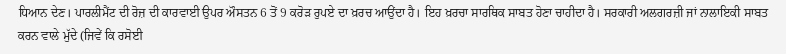ਧਿਆਨ ਦੇਣ। ਪਾਰਲੀਮੈਂਟ ਦੀ ਰੋਜ਼ ਦੀ ਕਾਰਵਾਈ ਉਪਰ ਔਸਤਨ 6 ਤੋਂ 9 ਕਰੋੜ ਰੁਪਏ ਦਾ ਖ਼ਰਚ ਆਉਂਦਾ ਹੈ। ਇਹ ਖ਼ਰਚਾ ਸਾਰਥਿਕ ਸਾਬਤ ਹੋਣਾ ਚਾਹੀਦਾ ਹੈ। ਸਰਕਾਰੀ ਅਲਗਰਜ਼ੀ ਜਾਂ ਨਾਲਾਇਕੀ ਸਾਬਤ ਕਰਨ ਵਾਲੇ ਮੁੱਦੇ (ਜਿਵੇਂ ਕਿ ਰਸੋਈ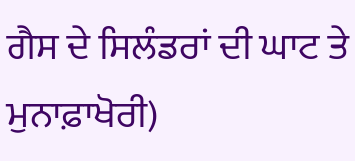ਗੈਸ ਦੇ ਸਿਲੰਡਰਾਂ ਦੀ ਘਾਟ ਤੇ ਮੁਨਾਫ਼ਾਖੋਰੀ)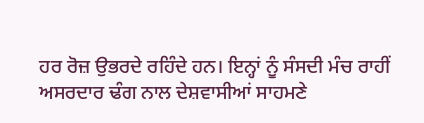ਹਰ ਰੋਜ਼ ਉਭਰਦੇ ਰਹਿੰਦੇ ਹਨ। ਇਨ੍ਹਾਂ ਨੂੰ ਸੰਸਦੀ ਮੰਚ ਰਾਹੀਂ ਅਸਰਦਾਰ ਢੰਗ ਨਾਲ ਦੇਸ਼ਵਾਸੀਆਂ ਸਾਹਮਣੇ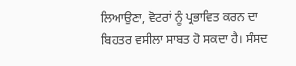ਲਿਆਉਣਾ, ਵੋਟਰਾਂ ਨੂੰ ਪ੍ਰਭਾਵਿਤ ਕਰਨ ਦਾ ਬਿਹਤਰ ਵਸੀਲਾ ਸਾਬਤ ਹੋ ਸਕਦਾ ਹੈ। ਸੰਸਦ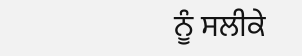ਨੂੰ ਸਲੀਕੇ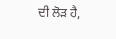ਦੀ ਲੋੜ ਹੈ,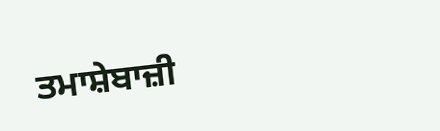ਤਮਾਸ਼ੇਬਾਜ਼ੀ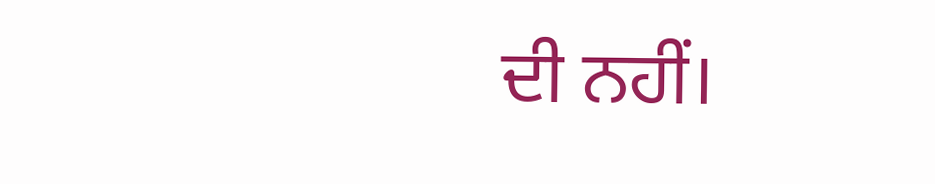ਦੀ ਨਹੀਂ।